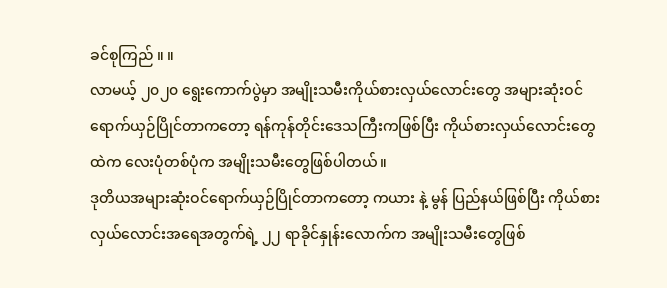ခင်စုကြည် ။ ။
လာမယ့် ၂၀၂၀ ရွေးကောက်ပွဲမှာ အမျိုးသမီးကိုယ်စားလှယ်လောင်းတွေ အများဆုံးဝင်ရောက်ယှဉ်ပြိုင်တာကတော့ ရန်ကုန်တိုင်းဒေသကြီးကဖြစ်ပြီး ကိုယ်စားလှယ်လောင်းတွေထဲက လေးပုံတစ်ပုံက အမျိုးသမီးတွေဖြစ်ပါတယ်။
ဒုတိယအများဆုံးဝင်ရောက်ယှဉ်ပြိုင်တာကတော့ ကယား နဲ့ မွန် ပြည်နယ်ဖြစ်ပြီး ကိုယ်စားလှယ်လောင်းအရေအတွက်ရဲ့ ၂၂ ရာခိုင်နှုန်းလောက်က အမျိုးသမီးတွေဖြစ်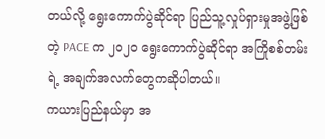တယ်လို့ ရွေးကောက်ပွဲဆိုင်ရာ ပြည်သူ့လှုပ်ရှားမှုအဖွဲ့ဖြစ်တဲ့ PACE က ၂၀၂၀ ရွေးကောက်ပွဲဆိုင်ရာ အကြိုစစ်တမ်းရဲ့ အချက်အလက်တွေကဆိုပါတယ်။
ကယားပြည်နယ်မှာ အ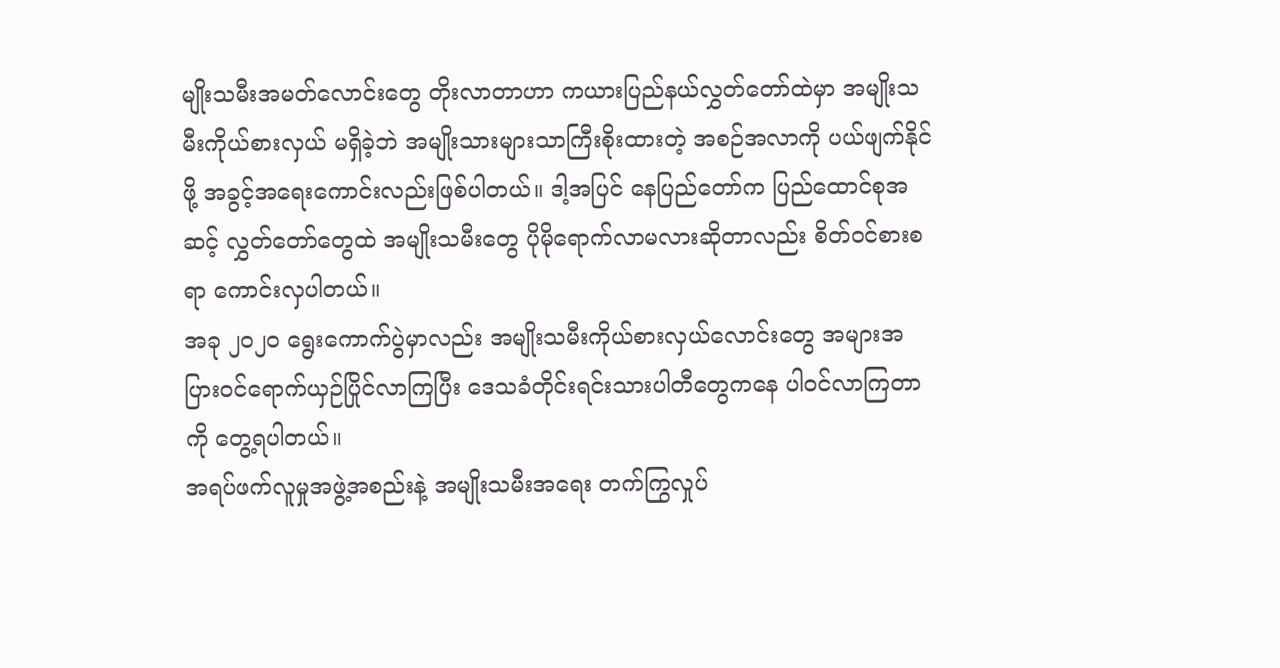မျိုးသမီးအမတ်လောင်းတွေ တိုးလာတာဟာ ကယားပြည်နယ်လွှတ်တော်ထဲမှာ အမျိုးသမီးကိုယ်စားလှယ် မရှိခဲ့ဘဲ အမျိုးသားများသာကြီးစိုးထားတဲ့ အစဉ်အလာကို ပယ်ဖျက်နိုင်ဖို့ အခွင့်အရေးကောင်းလည်းဖြစ်ပါတယ်။ ဒါ့အပြင် နေပြည်တော်က ပြည်ထောင်စုအဆင့် လွှတ်တော်တွေထဲ အမျိုးသမီးတွေ ပိုမိုရောက်လာမလားဆိုတာလည်း စိတ်ဝင်စားစရာ ကောင်းလှပါတယ်။
အခု ၂၀၂၀ ရွေးကောက်ပွဲမှာလည်း အမျိုးသမီးကိုယ်စားလှယ်လောင်းတွေ အများအပြားဝင်ရောက်ယှဉ်ပြိုင်လာကြပြီး ဒေသခံတိုင်းရင်းသားပါတီတွေကနေ ပါဝင်လာကြတာကို တွေ့ရပါတယ်။
အရပ်ဖက်လူမှုအဖွဲ့အစည်းနဲ့ အမျိုးသမီးအရေး တက်ကြွလှုပ်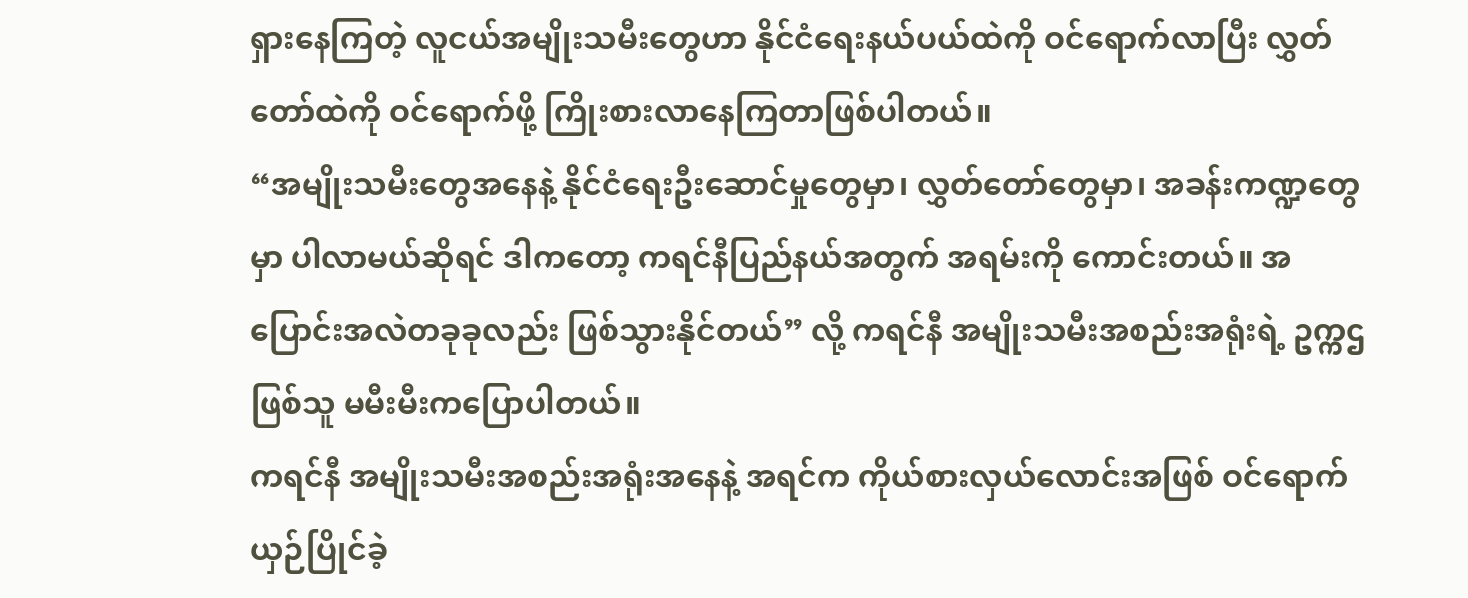ရှားနေကြတဲ့ လူငယ်အမျိုးသမီးတွေဟာ နိုင်ငံရေးနယ်ပယ်ထဲကို ဝင်ရောက်လာပြီး လွှတ်တော်ထဲကို ဝင်ရောက်ဖို့ ကြိုးစားလာနေကြတာဖြစ်ပါတယ်။
“အမျိုးသမီးတွေအနေနဲ့ နိုင်ငံရေးဦးဆောင်မှုတွေမှာ၊ လွှတ်တော်တွေမှာ၊ အခန်းကဏ္ဍတွေမှာ ပါလာမယ်ဆိုရင် ဒါကတော့ ကရင်နီပြည်နယ်အတွက် အရမ်းကို ကောင်းတယ်။ အပြောင်းအလဲတခုခုလည်း ဖြစ်သွားနိုင်တယ်” လို့ ကရင်နီ အမျိုးသမီးအစည်းအရုံးရဲ့ ဥက္ကဌဖြစ်သူ မမီးမီးကပြောပါတယ်။
ကရင်နီ အမျိုးသမီးအစည်းအရုံးအနေနဲ့ အရင်က ကိုယ်စားလှယ်လောင်းအဖြစ် ဝင်ရောက်ယှဉ်ပြိုင်ခဲ့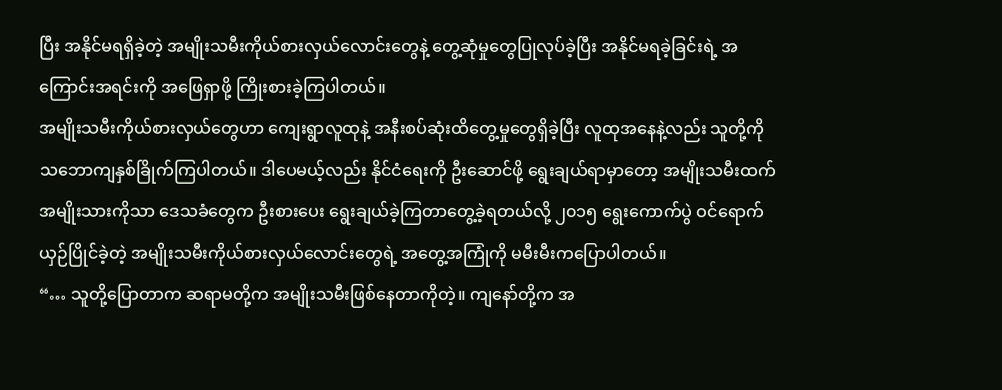ပြီး အနိုင်မရရှိခဲ့တဲ့ အမျိုးသမီးကိုယ်စားလှယ်လောင်းတွေနဲ့ တွေ့ဆုံမှုတွေပြုလုပ်ခဲ့ပြီး အနိုင်မရခဲ့ခြင်းရဲ့ အကြောင်းအရင်းကို အဖြေရှာဖို့ ကြိုးစားခဲ့ကြပါတယ်။
အမျိုးသမီးကိုယ်စားလှယ်တွေဟာ ကျေးရွာလူထုနဲ့ အနီးစပ်ဆုံးထိတွေ့မှုတွေရှိခဲ့ပြီး လူထုအနေနဲ့လည်း သူတို့ကို သဘောကျနှစ်ခြိုက်ကြပါတယ်။ ဒါပေမယ့်လည်း နိုင်ငံရေးကို ဦးဆောင်ဖို့ ရွေးချယ်ရာမှာတော့ အမျိုးသမီးထက် အမျိုးသားကိုသာ ဒေသခံတွေက ဦးစားပေး ရွေးချယ်ခဲ့ကြတာတွေ့ခဲ့ရတယ်လို့ ၂၀၁၅ ရွေးကောက်ပွဲ ဝင်ရောက်ယှဉ်ပြိုင်ခဲ့တဲ့ အမျိုးသမီးကိုယ်စားလှယ်လောင်းတွေရဲ့ အတွေ့အကြုံကို မမီးမီးကပြောပါတယ်။
“… သူတို့ပြောတာက ဆရာမတို့က အမျိုးသမီးဖြစ်နေတာကိုတဲ့။ ကျနော်တို့က အ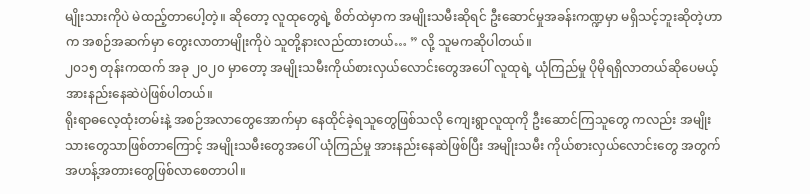မျိုးသားကိုပဲ မဲထည့်တာပေါ့တဲ့။ ဆိုတော့ လူထုတွေရဲ့ စိတ်ထဲမှာက အမျိုးသမီးဆိုရင် ဦးဆောင်မှုအခန်းကဏ္ဍမှာ မရှိသင့်ဘူးဆိုတဲ့ဟာက အစဉ်အဆက်မှာ တွေးလာတာမျိုးကိုပဲ သူတို့နားလည်ထားတယ်… ” လို့ သူမကဆိုပါတယ်။
၂၀၁၅ တုန်းကထက် အခု ၂၀၂၀ မှာတော့ အမျိုးသမီးကိုယ်စားလှယ်လောင်းတွေအပေါ် လူထုရဲ့ ယုံကြည်မှု ပိုမိုရရှိလာတယ်ဆိုပေမယ့် အားနည်းနေဆဲပဲဖြစ်ပါတယ်။
ရိုးရာဓလေ့ထုံးတမ်းနဲ့ အစဉ်အလာတွေအောက်မှာ နေထိုင်ခဲ့ရသူတွေဖြစ်သလို ကျေးရွာလူထုကို ဦးဆောင်ကြသူတွေ ကလည်း အမျိုးသားတွေသာဖြစ်တာကြောင့် အမျိုးသမီးတွေအပေါ် ယုံကြည်မှု အားနည်းနေဆဲဖြစ်ပြီး အမျိုးသမီး ကိုယ်စားလှယ်လောင်းတွေ အတွက် အဟန့်အတားတွေဖြစ်လာစေတာပါ။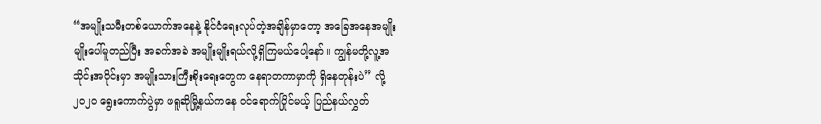“အမျိုးသမီးတစ်ယောက်အနေနဲ့ နိုင်ငံရေးလုပ်တဲ့အချိန်မှာတော့ အခြေအနေအမျိုးမျိုးပေါ်မူတည်ပြီး အခက်အခဲ အမျိုးမျိုးရယ်လို့ရှိကြမယ်ပေါ့နော်။ ကျွန်မတို့လူ့အသိုင်းအဝိုင်းမှာ အမျိုးသားကြီးစိုးရေးတွေက နေရာတကာမှာကို ရှိနေတုန်းပဲ” လို့ ၂၀၂၀ ရွေးကောက်ပွဲမှာ ဖရူဆိုမြို့နယ်ကနေ ဝင်ရောက်ပြိုင်မယ့် ပြည်နယ်လွှတ်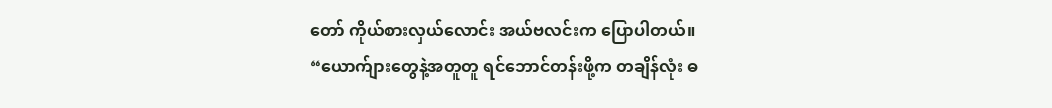တော် ကိုယ်စားလှယ်လောင်း အယ်ဗလင်းက ပြောပါတယ်။
“ယောက်ျားတွေနဲ့အတူတူ ရင်ဘောင်တန်းဖို့က တချိန်လုံး ဓ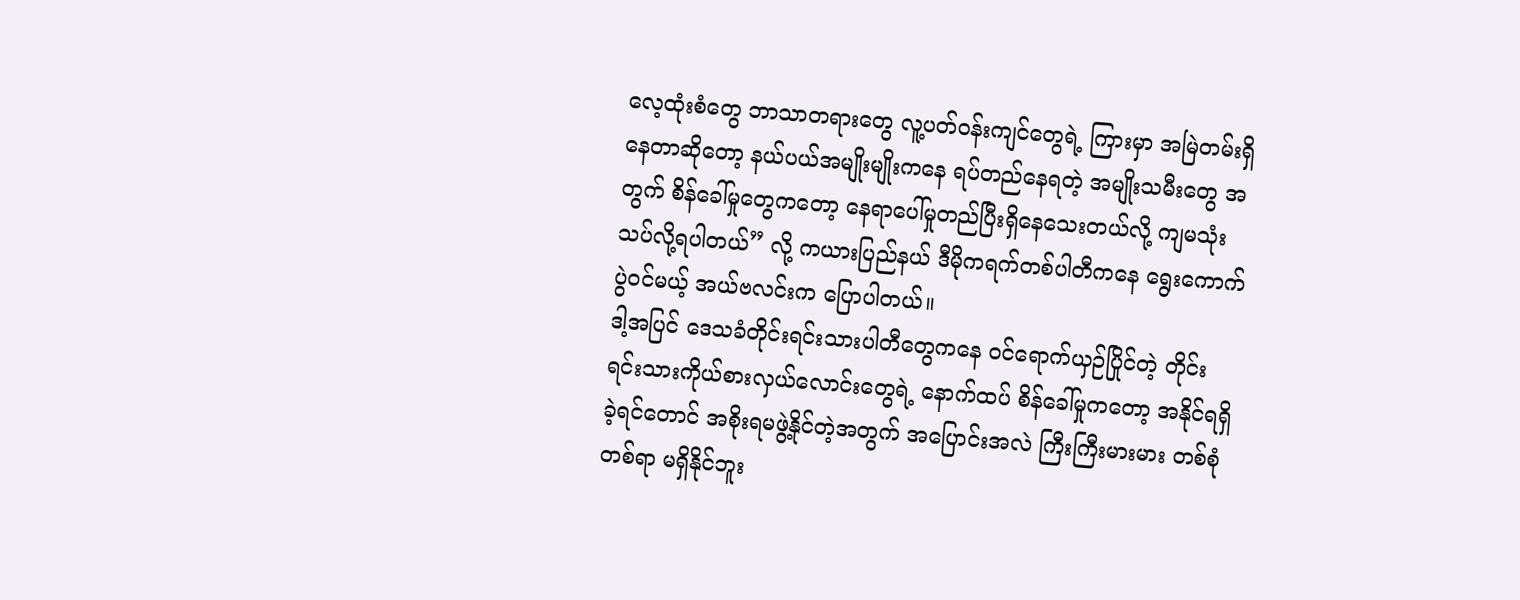လေ့ထုံးစံတွေ ဘာသာတရားတွေ လူ့ပတ်ဝန်းကျင်တွေရဲ့ ကြားမှာ အမြဲတမ်းရှိနေတာဆိုတော့ နယ်ပယ်အမျိုးမျိုးကနေ ရပ်တည်နေရတဲ့ အမျိုးသမီးတွေ အတွက် စိန်ခေါ်မှုတွေကတော့ နေရာပေါ်မှုတည်ပြီးရှိနေသေးတယ်လို့ ကျမသုံးသပ်လို့ရပါတယ်” လို့ ကယားပြည်နယ် ဒီမိုကရက်တစ်ပါတီကနေ ရွေးကောက်ပွဲဝင်မယ့် အယ်ဗလင်းက ပြောပါတယ်။
ဒါ့အပြင် ဒေသခံတိုင်းရင်းသားပါတီတွေကနေ ဝင်ရောက်ယှဉ်ပြိုင်တဲ့ တိုင်းရင်းသားကိုယ်စားလှယ်လောင်းတွေရဲ့ နောက်ထပ် စိန်ခေါ်မှုကတော့ အနိုင်ရရှိခဲ့ရင်တောင် အစိုးရမဖွဲ့နိုင်တဲ့အတွက် အပြောင်းအလဲ ကြီးကြီးမားမား တစ်စုံတစ်ရာ မရှိနိုင်ဘူး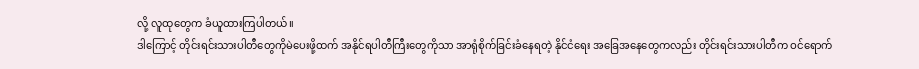လို့ လူထုတွေက ခံယူထားကြပါတယ်။
ဒါကြောင့် တိုင်းရင်းသားပါတီတွေကိုမဲပေးဖို့ထက် အနိုင်ရပါတီကြီးတွေကိုသာ အာရုံစိုက်ခြင်းခံနေရတဲ့ နိုင်ငံရေး အခြေအနေတွေကလည်း တိုင်းရင်းသားပါတီက ဝင်ရောက်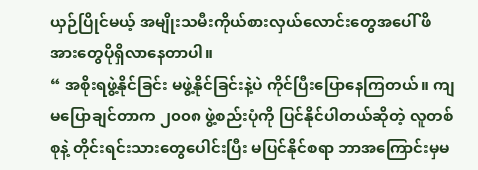ယှဉ်ပြိုင်မယ့် အမျိုးသမီးကိုယ်စားလှယ်လောင်းတွေအပေါ် ဖိအားတွေပိုရှိလာနေတာပါ။
“ အစိုးရဖွဲ့နိုင်ခြင်း မဖွဲ့နိုင်ခြင်းနဲ့ပဲ ကိုင်ပြီးပြောနေကြတယ်။ ကျမပြောချင်တာက ၂၀၀၈ ဖွဲ့စည်းပုံကို ပြင်နိုင်ပါတယ်ဆိုတဲ့ လူတစ်စုနဲ့ တိုင်းရင်းသားတွေပေါင်းပြီး မပြင်နိုင်စရာ ဘာအကြောင်းမှမ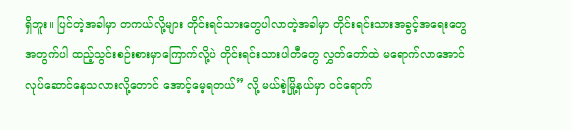ရှိဘူး။ ပြင်တဲ့အခါမှာ တကယ်လို့များ တိုင်းရင်သားတွေပါလာတဲ့အခါမှာ တိုင်းရင်းသားအခွင့်အရေးတွေအတွက်ပါ ထည့်သွင်းစဉ်းစားမှာကြောက်လို့ပဲ တိုင်းရင်းသားပါတီတွေ လွှတ်တော်ထဲ မရောက်လာအောင် လုပ်ဆောင်နေသလားလို့တောင် အောင့်မေ့ရတယ်” လို့ မယ်စဲ့မြို့နယ်မှာ ဝင်ရောက်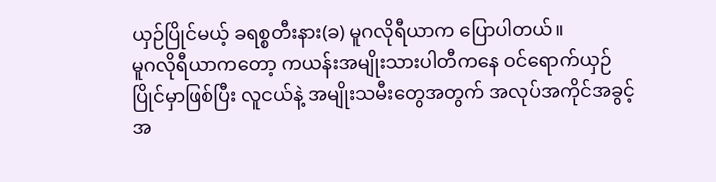ယှဉ်ပြိုင်မယ့် ခရစ္စတီးနား(ခ) မူဂလိုရီယာက ပြောပါတယ်။
မူဂလိုရီယာကတော့ ကယန်းအမျိုးသားပါတီကနေ ဝင်ရောက်ယှဉ်ပြိုင်မှာဖြစ်ပြီး လူငယ်နဲ့ အမျိုးသမီးတွေအတွက် အလုပ်အကိုင်အခွင့်အ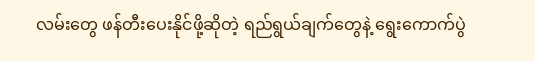လမ်းတွေ ဖန်တီးပေးနိုင်ဖို့ဆိုတဲ့ ရည်ရွယ်ချက်တွေနဲ့ ရွေးကောက်ပွဲ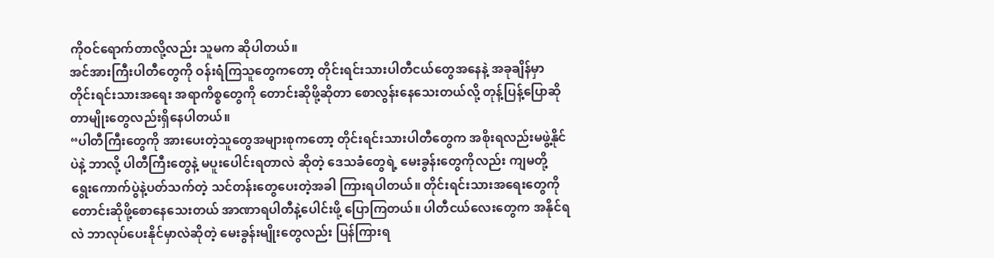ကိုဝင်ရောက်တာလို့လည်း သူမက ဆိုပါတယ်။
အင်အားကြီးပါတီတွေကို ဝန်းရံကြသူတွေကတော့ တိုင်းရင်းသားပါတီငယ်တွေအနေနဲ့ အခုချိန်မှာ တိုင်းရင်းသားအရေး အရာကိစ္စတွေကို တောင်းဆိုဖို့ဆိုတာ စောလွန်းနေသေးတယ်လို့ တုန့်ပြန့်ပြောဆိုတာမျိုးတွေလည်းရှိနေပါတယ်။
“ပါတီကြီးတွေကို အားပေးတဲ့သူတွေအများစုကတော့ တိုင်းရင်းသားပါတီတွေက အစိုးရလည်းမဖွဲ့နိုင်ပဲနဲ့ ဘာလို့ ပါတီကြီးတွေနဲ့ မပူးပေါင်းရတာလဲ ဆိုတဲ့ ဒေသခံတွေရဲ့ မေးခွန်းတွေကိုလည်း ကျမတို့ ရွေးကောက်ပွဲနဲ့ပတ်သက်တဲ့ သင်တန်းတွေပေးတဲ့အခါ ကြားရပါတယ်။ တိုင်းရင်းသားအရေးတွေကို တောင်းဆိုဖို့စောနေသေးတယ် အာဏာရပါတီနဲ့ပေါင်းဖို့ ပြောကြတယ်။ ပါတီငယ်လေးတွေက အနိုင်ရလဲ ဘာလုပ်ပေးနိုင်မှာလဲဆိုတဲ့ မေးခွန်းမျိုးတွေလည်း ပြန်ကြားရ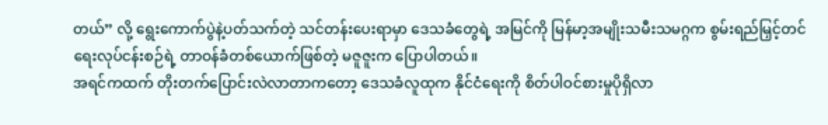တယ်” လို့ ရွေးကောက်ပွဲနဲ့ပတ်သက်တဲ့ သင်တန်းပေးရာမှာ ဒေသခံတွေရဲ့ အမြင်ကို မြန်မာ့အမျိုးသမီးသမဂ္ဂက စွမ်းရည်မြှင့်တင်ရေးလုပ်ငန်းစဉ်ရဲ့ တာဝန်ခံတစ်ယောက်ဖြစ်တဲ့ မဇူဇူးက ပြောပါတယ်။
အရင်ကထက် တိုးတက်ပြောင်းလဲလာတာကတော့ ဒေသခံလူထုက နိုင်ငံရေးကို စိတ်ပါဝင်စားမှုပိုရှိလာ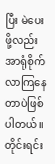ပြီး မဲပေးဖို့လည်း အာရုံစိုက်လာကြနေတာပဲဖြစ်ပါတယ်။
တိုင်းရင်း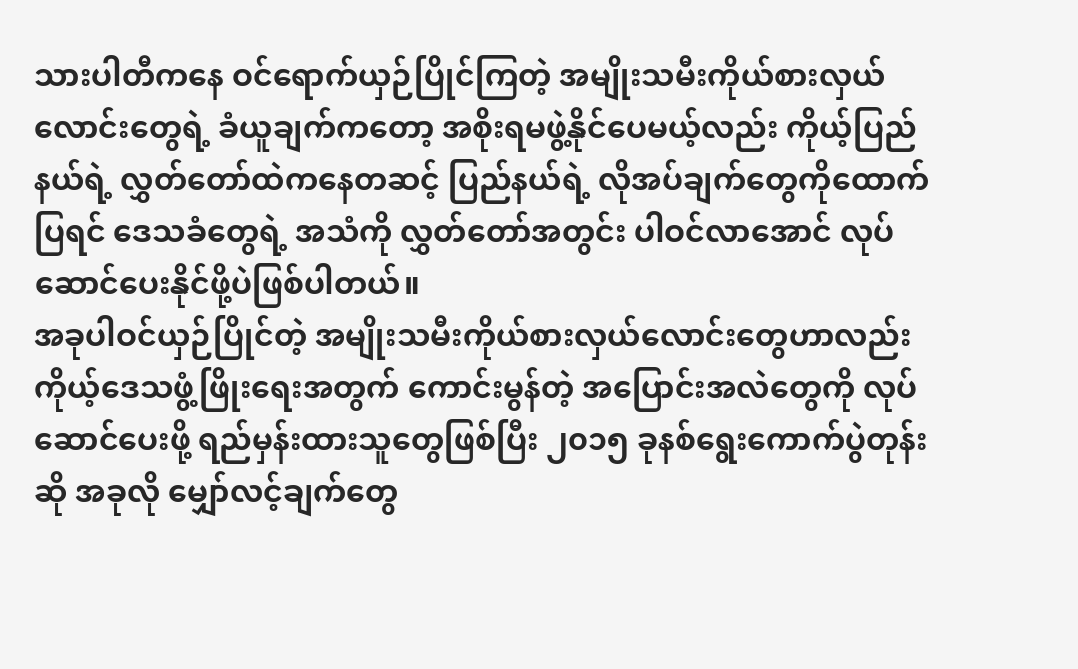သားပါတီကနေ ဝင်ရောက်ယှဉ်ပြိုင်ကြတဲ့ အမျိုးသမီးကိုယ်စားလှယ်လောင်းတွေရဲ့ ခံယူချက်ကတော့ အစိုးရမဖွဲ့နိုင်ပေမယ့်လည်း ကိုယ့်ပြည်နယ်ရဲ့ လွှတ်တော်ထဲကနေတဆင့် ပြည်နယ်ရဲ့ လိုအပ်ချက်တွေကိုထောက်ပြရင် ဒေသခံတွေရဲ့ အသံကို လွှတ်တော်အတွင်း ပါဝင်လာအောင် လုပ်ဆောင်ပေးနိုင်ဖို့ပဲဖြစ်ပါတယ်။
အခုပါဝင်ယှဉ်ပြိုင်တဲ့ အမျိုးသမီးကိုယ်စားလှယ်လောင်းတွေဟာလည်း ကိုယ့်ဒေသဖွံ့ဖြိုးရေးအတွက် ကောင်းမွန်တဲ့ အပြောင်းအလဲတွေကို လုပ်ဆောင်ပေးဖို့ ရည်မှန်းထားသူတွေဖြစ်ပြီး ၂၀၁၅ ခုနစ်ရွေးကောက်ပွဲတုန်းဆို အခုလို မျှော်လင့်ချက်တွေ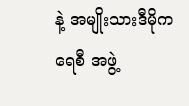နဲ့ အမျိုးသားဒီမိုကရေစီ အဖွဲ့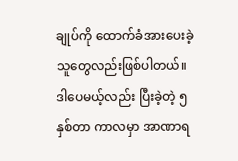ချုပ်ကို ထောက်ခံအားပေးခဲ့သူတွေလည်းဖြစ်ပါတယ်။
ဒါပေမယ့်လည်း ပြီးခဲ့တဲ့ ၅နှစ်တာ ကာလမှာ အာဏာရ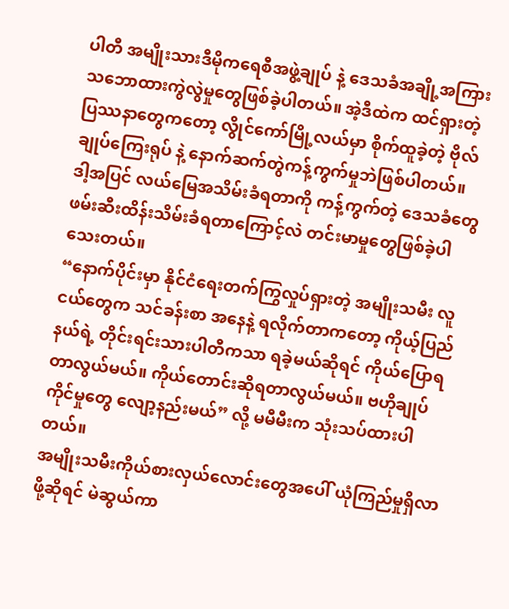ပါတီ အမျိုးသားဒီမိုကရေစီအဖွဲ့ချုပ် နဲ့ ဒေသခံအချို့အကြား သဘောထားကွဲလွဲမှုတွေဖြစ်ခဲ့ပါတယ်။ အဲ့ဒီထဲက ထင်ရှားတဲ့ပြဿနာတွေကတော့ လွိုင်ကော်မြို့လယ်မှာ စိုက်ထူခဲ့တဲ့ ဗိုလ်ချုပ်ကြေးရုပ် နဲ့ နောက်ဆက်တွဲကန့်ကွက်မှုဘဲဖြစ်ပါတယ်။ ဒါ့အပြင် လယ်မြေအသိမ်းခံရတာကို ကန့်ကွက်တဲ့ ဒေသခံတွေ ဖမ်းဆီးထိန်းသိမ်းခံရတာကြောင့်လဲ တင်းမာမှုတွေဖြစ်ခဲ့ပါသေးတယ်။
“နောက်ပိုင်းမှာ နိုင်ငံရေးတက်ကြွလှုပ်ရှားတဲ့ အမျိုးသမီး လူငယ်တွေက သင်ခန်းစာ အနေနဲ့ ရလိုက်တာကတော့ ကိုယ့်ပြည်နယ်ရဲ့ တိုင်းရင်းသားပါတီကသာ ရခဲ့မယ်ဆိုရင် ကိုယ်ပြောရတာလွယ်မယ်။ ကိုယ်တောင်းဆိုရတာလွယ်မယ်။ ဗဟိုချုပ်ကိုင်မှုတွေ လျော့နည်းမယ်” လို့ မမီမီးက သုံးသပ်ထားပါတယ်။
အမျိုးသမီးကိုယ်စားလှယ်လောင်းတွေအပေါ် ယုံကြည်မှုရှိလာဖို့ဆိုရင် မဲဆွယ်ကာ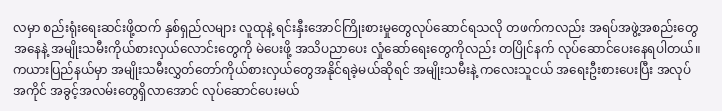လမှာ စည်းရုံးရေးဆင်းဖို့ထက် နှစ်ရှည်လများ လူထုနဲ့ ရင်းနှီးအောင်ကြိုးစားမှုတွေလုပ်ဆောင်ရသလို တဖက်ကလည်း အရပ်အဖွဲ့အစည်းတွေအနေနဲ့ အမျိုးသမီးကိုယ်စားလှယ်လောင်းတွေကို မဲပေးဖို့ အသိပညာပေး လှုံဆော်ရေးတွေကိုလည်း တပြိုင်နက် လုပ်ဆောင်ပေးနေရပါတယ်။
ကယားပြည်နယ်မှာ အမျိုးသမီးလွှတ်တော်ကိုယ်စားလှယ်တွေအနိုင်ရခဲ့မယ်ဆိုရင် အမျိုးသမီးနဲ့ ကလေးသူငယ် အရေးဦးစားပေးပြီး အလုပ်အကိုင် အခွင့်အလမ်းတွေရှိလာအောင် လုပ်ဆောင်ပေးမယ်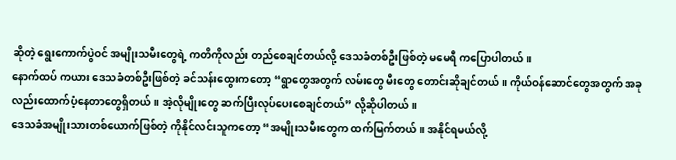ဆိုတဲ့ ရွေးကောက်ပွဲဝင် အမျိုးသမီးတွေရဲ့ ကတိကိုလည်း တည်စေချင်တယ်လို့ ဒေသခံတစ်ဦးဖြစ်တဲ့ မမေရီ ကပြောပါတယ်။
နောက်ထပ် ကယား ဒေသခံတစ်ဦးဖြစ်တဲ့ ခင်သန်းထွေးကတော့ “ရွာတွေအတွက် လမ်းတွေ မီးတွေ တောင်းဆိုချင်တယ်။ ကိုယ်ဝန်ဆောင်တွေအတွက် အခုလည်းထောက်ပံ့နေတာတွေရှိတယ်။ အဲ့လိုမျိုးတွေ ဆက်ပြီးလုပ်ပေးစေချင်တယ်” လို့ဆိုပါတယ်။
ဒေသခံအမျိုးသားတစ်ယောက်ဖြစ်တဲ့ ကိုနိုင်လင်းသူကတော့ “အမျိုးသမီးတွေက ထက်မြက်တယ်။ အနိုင်ရမယ်လို့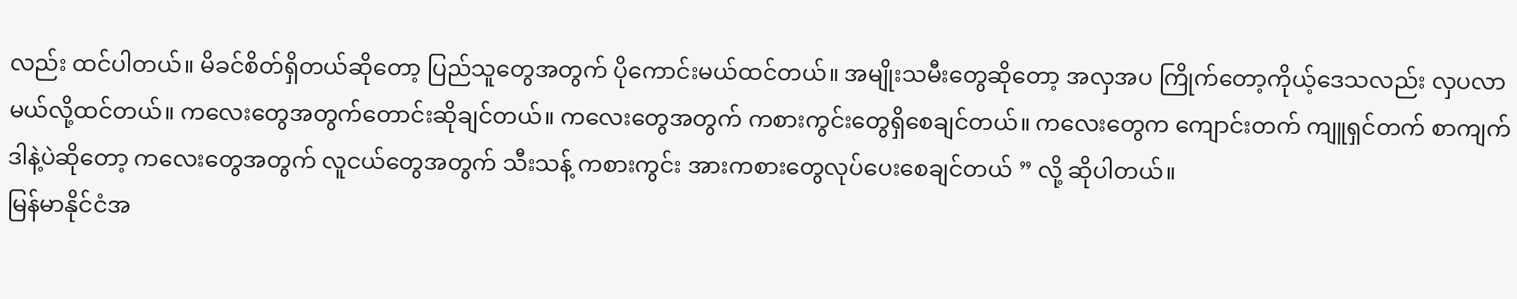လည်း ထင်ပါတယ်။ မိခင်စိတ်ရှိတယ်ဆိုတော့ ပြည်သူတွေအတွက် ပိုကောင်းမယ်ထင်တယ်။ အမျိုးသမီးတွေဆိုတော့ အလှအပ ကြိုက်တော့ကိုယ့်ဒေသလည်း လှပလာမယ်လို့ထင်တယ်။ ကလေးတွေအတွက်တောင်းဆိုချင်တယ်။ ကလေးတွေအတွက် ကစားကွင်းတွေရှိစေချင်တယ်။ ကလေးတွေက ကျောင်းတက် ကျူရှင်တက် စာကျက် ဒါနဲ့ပဲဆိုတော့ ကလေးတွေအတွက် လူငယ်တွေအတွက် သီးသန့် ကစားကွင်း အားကစားတွေလုပ်ပေးစေချင်တယ် ” လို့ ဆိုပါတယ်။
မြန်မာနိုင်ငံအ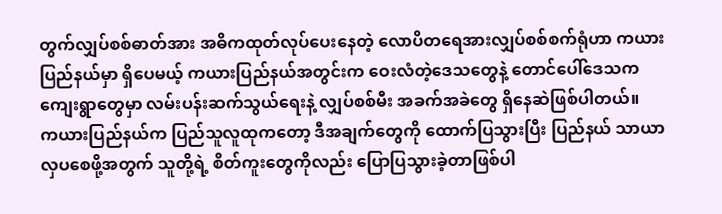တွက်လျှပ်စစ်ဓာတ်အား အဓိကထုတ်လုပ်ပေးနေတဲ့ လောပိတရေအားလျှပ်စစ်စက်ရုံဟာ ကယားပြည်နယ်မှာ ရှိပေမယ့် ကယားပြည်နယ်အတွင်းက ဝေးလံတဲ့ဒေသတွေနဲ့ တောင်ပေါ်ဒေသက ကျေးရွာတွေမှာ လမ်းပန်းဆက်သွယ်ရေးနဲ့ လျှပ်စစ်မီး အခက်အခဲတွေ ရှိနေဆဲဖြစ်ပါတယ်။
ကယားပြည်နယ်က ပြည်သူလူထုကတော့ ဒီအချက်တွေကို ထောက်ပြသွားပြီး ပြည်နယ် သာယာလှပစေဖို့အတွက် သူတို့ရဲ့ စိတ်ကူးတွေကိုလည်း ပြောပြသွားခဲ့တာဖြစ်ပါ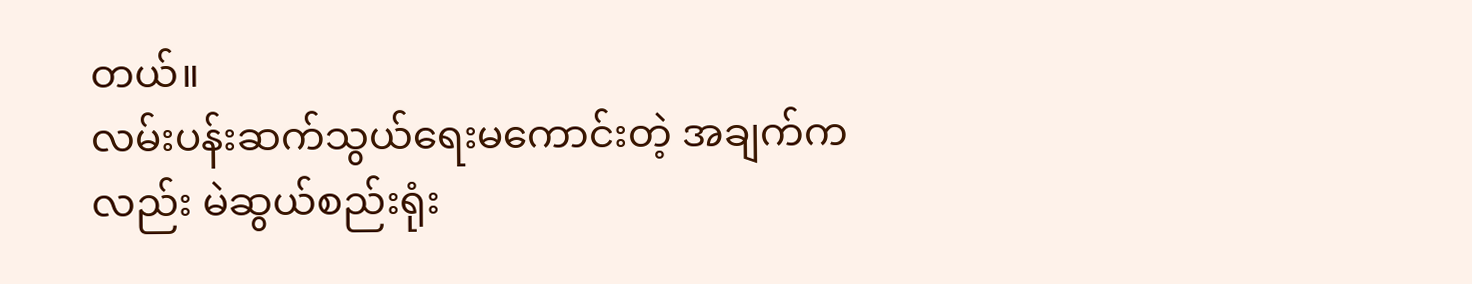တယ်။
လမ်းပန်းဆက်သွယ်ရေးမကောင်းတဲ့ အချက်ကလည်း မဲဆွယ်စည်းရုံး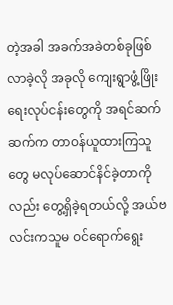တဲ့အခါ အခက်အခဲတစ်ခုဖြစ်လာခဲ့လို အခုလို ကျေးရွာဖွံ့ဖြိုးရေးလုပ်ငန်းတွေကို အရင်ဆက်ဆက်က တာဝန်ယူထားကြသူတွေ မလုပ်ဆောင်နိင်ခဲ့တာကိုလည်း တွေ့ရှိခဲ့ရတယ်လို့ အယ်ဗလင်းကသူမ ဝင်ရောက်ရွေး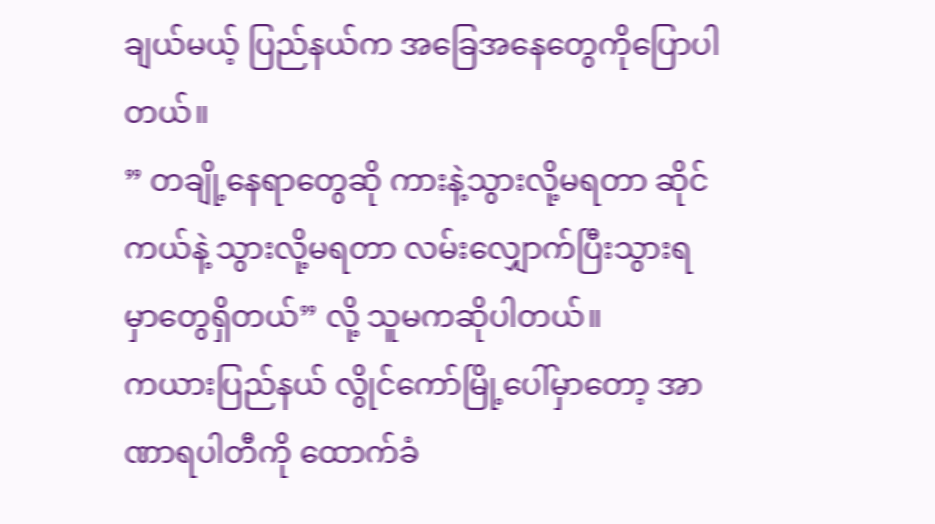ချယ်မယ့် ပြည်နယ်က အခြေအနေတွေကိုပြောပါတယ်။
” တချို့နေရာတွေဆို ကားနဲ့သွားလို့မရတာ ဆိုင်ကယ်နဲ့ သွားလို့မရတာ လမ်းလျှောက်ပြီးသွားရမှာတွေရှိတယ်” လို့ သူမကဆိုပါတယ်။
ကယားပြည်နယ် လွိုင်ကော်မြို့ပေါ်မှာတော့ အာဏာရပါတီကို ထောက်ခံ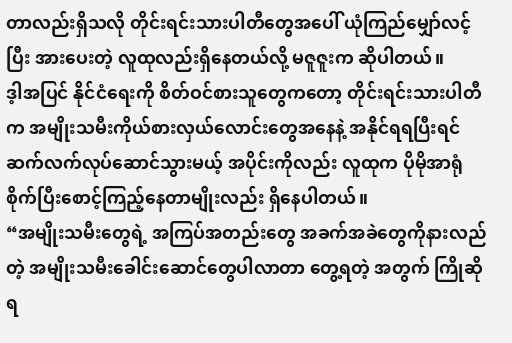တာလည်းရှိသလို တိုင်းရင်းသားပါတီတွေအပေါ် ယုံကြည်မျှော်လင့်ပြီး အားပေးတဲ့ လူထုလည်းရှိနေတယ်လို့ မဇူဇူးက ဆိုပါတယ်။
ဒ့ါအပြင် နိုင်ငံရေးကို စိတ်ဝင်စားသူတွေကတော့ တိုင်းရင်းသားပါတီက အမျိုးသမီးကိုယ်စားလှယ်လောင်းတွေအနေနဲ့ အနိုင်ရရပြီးရင် ဆက်လက်လုပ်ဆောင်သွားမယ့် အပိုင်းကိုလည်း လူထုက ပိုမိုအာရုံစိုက်ပြီးစောင့်ကြည့်နေတာမျိုးလည်း ရှိနေပါတယ်။
“အမျိုးသမီးတွေရဲ့ အကြပ်အတည်းတွေ အခက်အခဲတွေကိုနားလည်တဲ့ အမျိုးသမီးခေါင်းဆောင်တွေပါလာတာ တွေ့ရတဲ့ အတွက် ကြိုဆိုရ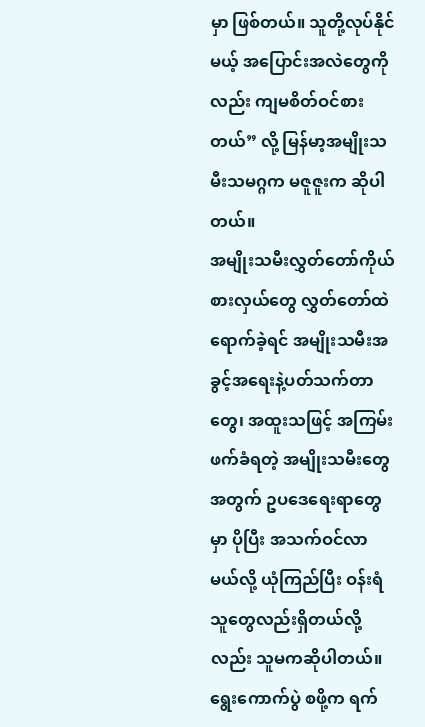မှာ ဖြစ်တယ်။ သူတို့လုပ်နိုင်မယ့် အပြောင်းအလဲတွေကိုလည်း ကျမစိတ်ဝင်စားတယ်” လို့ မြန်မာ့အမျိုးသမီးသမဂ္ဂက မဇူဇူးက ဆိုပါတယ်။
အမျိုးသမီးလွှတ်တော်ကိုယ်စားလှယ်တွေ လွှတ်တော်ထဲရောက်ခဲ့ရင် အမျိုးသမီးအခွင့်အရေးနဲ့ပတ်သက်တာတွေ၊ အထူးသဖြင့် အကြမ်းဖက်ခံရတဲ့ အမျိုးသမီးတွေအတွက် ဥပဒေရေးရာတွေမှာ ပိုပြီး အသက်ဝင်လာမယ်လို့ ယုံကြည်ပြီး ဝန်းရံသူတွေလည်းရှိတယ်လို့လည်း သူမကဆိုပါတယ်။
ရွေးကောက်ပွဲ စဖို့က ရက်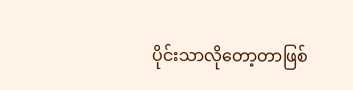ပိုင်းသာလိုတော့တာဖြစ်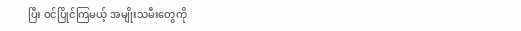ပြီး ဝင်ပြိုင်ကြမယ့် အမျိုးသမီးတွေကို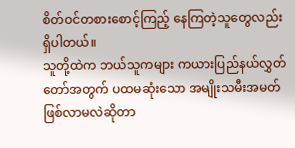စိတ်ဝင်တစားစောင့်ကြည့် နေကြတဲ့သူတွေလည်းရှိပါတယ်။
သူတို့ထဲက ဘယ်သူကများ ကယားပြည်နယ်လွှတ်တော်အတွက် ပထမဆုံးသော အမျိုးသမီးအမတ်ဖြစ်လာမလဲဆိုတာ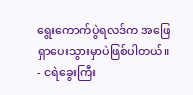ရွေးကောက်ပွဲရလဒ်က အဖြေရှာပေးသွားမှာပဲဖြစ်ပါတယ်။
- ငရဲခွေးကြီး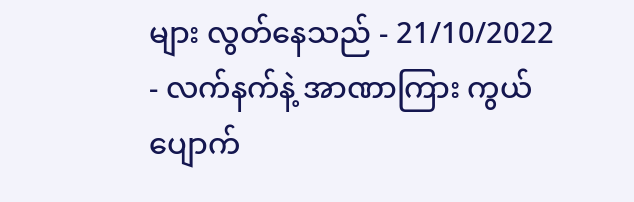များ လွတ်နေသည် - 21/10/2022
- လက်နက်နဲ့ အာဏာကြား ကွယ်ပျောက်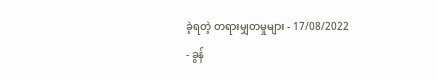ခဲ့ရတဲ့ တရားမျှတမှုများ - 17/08/2022
- ခွန်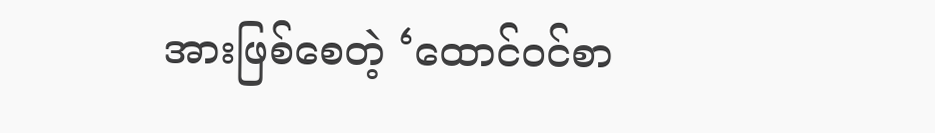အားဖြစ်စေတဲ့ ‘ထောင်ဝင်စာ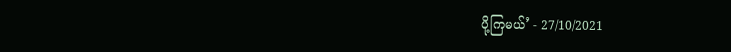ပို့ကြမယ်’ - 27/10/2021